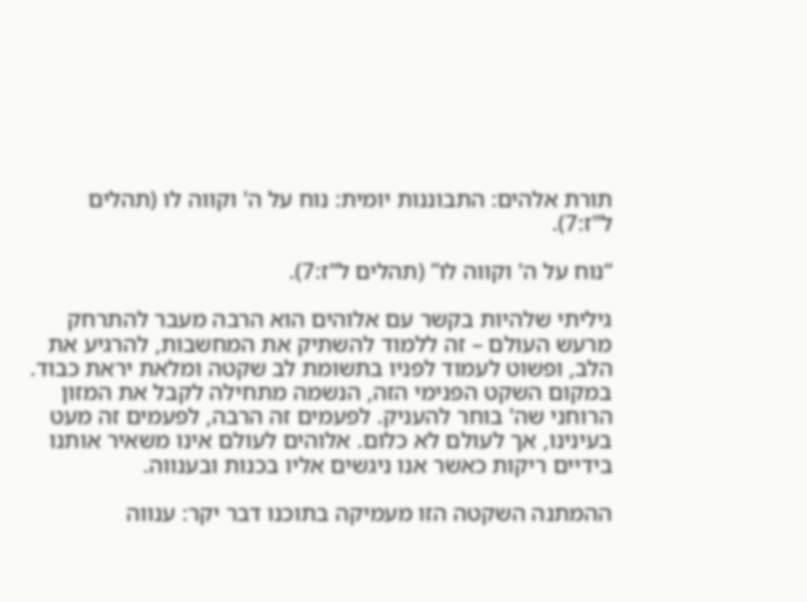תורת אלהים: התבוננות יומית: נוח על ה' וקווה לו (תהלים ל"ז:7).

“נוח על ה' וקווה לו” (תהלים ל"ז:7).

גיליתי שלהיות בקשר עם אלוהים הוא הרבה מעבר להתרחק מרעש העולם – זה ללמוד להשתיק את המחשבות, להרגיע את הלב, ופשוט לעמוד לפניו בתשומת לב שקטה ומלאת יראת כבוד. במקום השקט הפנימי הזה, הנשמה מתחילה לקבל את המזון הרוחני שה' בוחר להעניק. לפעמים זה הרבה, לפעמים זה מעט בעינינו, אך לעולם לא כלום. אלוהים לעולם אינו משאיר אותנו בידיים ריקות כאשר אנו ניגשים אליו בכנות ובענווה.

ההמתנה השקטה הזו מעמיקה בתוכנו דבר יקר: ענווה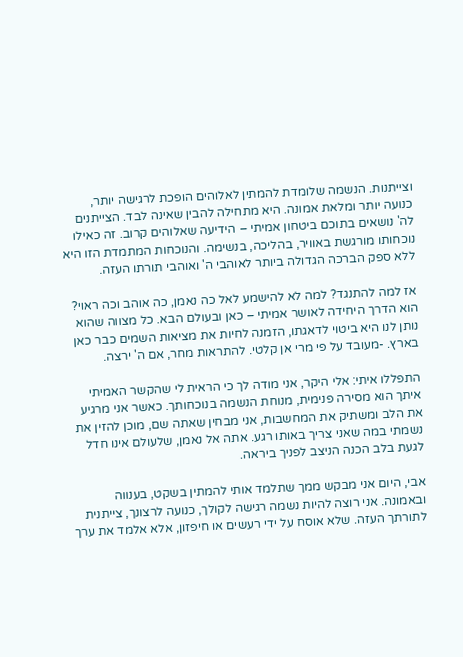וצייתנות. הנשמה שלומדת להמתין לאלוהים הופכת לרגישה יותר, כנועה יותר ומלאת אמונה. היא מתחילה להבין שאינה לבד. הצייתנים לה' נושאים בתוכם ביטחון אמיתי – הידיעה שאלוהים קרוב. זה כאילו נוכחותו מורגשת באוויר, בהליכה, בנשימה. והנוכחות המתמדת הזו היא ללא ספק הברכה הגדולה ביותר לאוהבי ה' ואוהבי תורתו העזה.

אז למה להתנגד? למה לא להישמע לאל כה נאמן, כה אוהב וכה ראוי? הוא הדרך היחידה לאושר אמיתי – כאן ובעולם הבא. כל מצווה שהוא נותן לנו היא ביטוי לדאגתו, הזמנה לחיות את מציאות השמים כבר כאן בארץ. -מעובד על פי מרי אן קלטי. להתראות מחר, אם ה' ירצה.

התפללו איתי: אלי היקר, אני מודה לך כי הראית לי שהקשר האמיתי איתך הוא מסירה פנימית, מנוחת הנשמה בנוכחותך. כאשר אני מרגיע את הלב ומשתיק את המחשבות, אני מבחין שאתה שם, מוכן להזין את נשמתי במה שאני צריך באותו רגע. אתה אל נאמן, שלעולם אינו חדל לגעת בלב הכנה הניצב לפניך ביראה.

אבי, היום אני מבקש ממך שתלמד אותי להמתין בשקט, בענווה ובאמונה. אני רוצה להיות נשמה רגישה לקולך, כנועה לרצונך, צייתנית לתורתך העזה. שלא אוסח על ידי רעשים או חיפזון, אלא אלמד את ערך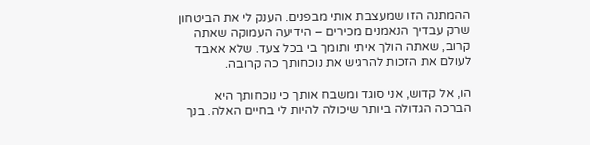ההמתנה הזו שמעצבת אותי מבפנים. הענק לי את הביטחון שרק עבדיך הנאמנים מכירים – הידיעה העמוקה שאתה קרוב, שאתה הולך איתי ותומך בי בכל צעד. שלא אאבד לעולם את הזכות להרגיש את נוכחותך כה קרובה.

הו, אל קדוש, אני סוגד ומשבח אותך כי נוכחותך היא הברכה הגדולה ביותר שיכולה להיות לי בחיים האלה. בנך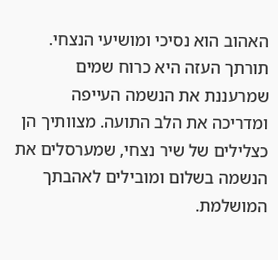האהוב הוא נסיכי ומושיעי הנצחי. תורתך העזה היא כרוח שמים שמרעננת את הנשמה העייפה ומדריכה את הלב התועה. מצוותיך הן כצלילים של שיר נצחי, שמערסלים את הנשמה בשלום ומובילים לאהבתך המושלמת.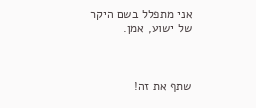אני מתפלל בשם היקר של ישוע, אמן.



שתף את זה!